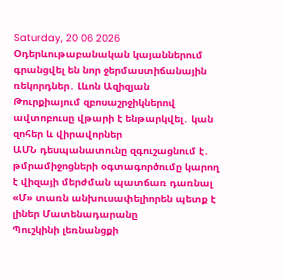Saturday, 20 06 2026
Օդերևութաբանական կայաններում գրանցվել են նոր ջերմաստիճանային ռեկորդներ․ Լևոն Ազիզյան
Թուրքիայում զբոսաշրջիկներով ավտոբուսը վթարի է ենթարկվել․ կան զոհեր և վիրավորներ
ԱՄՆ դեսպանատունը զգուշացնում է․ թմրամիջոցների օգտագործումը կարող է վիզայի մերժման պատճառ դառնալ
«Մ» տառն անխուսափելիորեն պետք է լիներ Մատենադարանը
Պուշկինի լեռնանցքի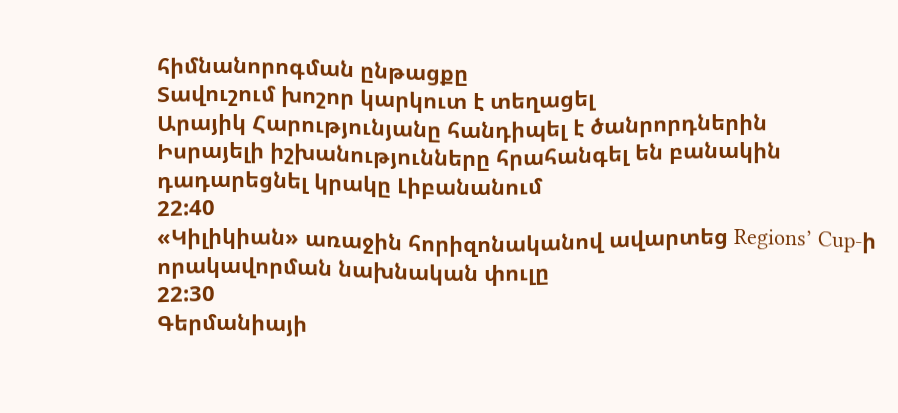հիմնանորոգման ընթացքը
Տավուշում խոշոր կարկուտ է տեղացել
Արայիկ Հարությունյանը հանդիպել է ծանրորդներին
Իսրայելի իշխանությունները հրահանգել են բանակին դադարեցնել կրակը Լիբանանում
22:40
«Կիլիկիան» առաջին հորիզոնականով ավարտեց Regions’ Cup-ի որակավորման նախնական փուլը
22:30
Գերմանիայի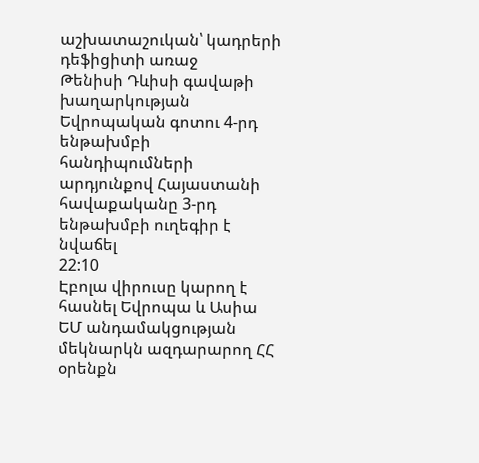աշխատաշուկան՝ կադրերի դեֆիցիտի առաջ
Թենիսի Դևիսի գավաթի խաղարկության Եվրոպական գոտու 4-րդ ենթախմբի հանդիպումների արդյունքով Հայաստանի հավաքականը 3-րդ ենթախմբի ուղեգիր է նվաճել
22:10
Էբոլա վիրուսը կարող է հասնել Եվրոպա և Ասիա
ԵՄ անդամակցության մեկնարկն ազդարարող ՀՀ օրենքն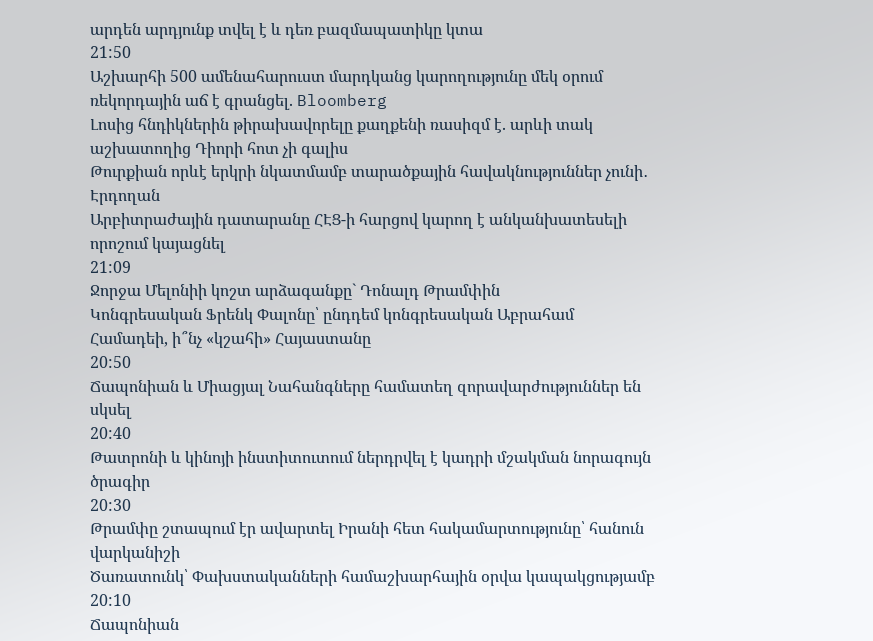արդեն արդյունք տվել է և դեռ բազմապատիկը կտա
21:50
Աշխարհի 500 ամենահարուստ մարդկանց կարողությունը մեկ օրում ռեկորդային աճ է գրանցել. Bloomberg
Լոսից հնդիկներին թիրախավորելը քաղքենի ռասիզմ է. արևի տակ աշխատողից Դիորի հոտ չի գալիս
Թուրքիան որևէ երկրի նկատմամբ տարածքային հավակնություններ չունի․ Էրդողան
Արբիտրաժային դատարանը ՀԷՑ-ի հարցով կարող է անկանխատեսելի որոշում կայացնել
21:09
Ջորջա Մելոնիի կոշտ արձագանքը` Դոնալդ Թրամփին
Կոնգրեսական Ֆրենկ Փալոնը՝ ընդդեմ կոնգրեսական Աբրահամ Համադեի, ի՞նչ «կշահի» Հայաստանը
20:50
Ճապոնիան և Միացյալ Նահանգները համատեղ զորավարժություններ են սկսել
20:40
Թատրոնի և կինոյի ինստիտուտում ներդրվել է կադրի մշակման նորագույն ծրագիր
20:30
Թրամփը շտապում էր ավարտել Իրանի հետ հակամարտությունը՝ հանուն վարկանիշի
Ծառատունկ՝ Փախստականների համաշխարհային օրվա կապակցությամբ
20:10
Ճապոնիան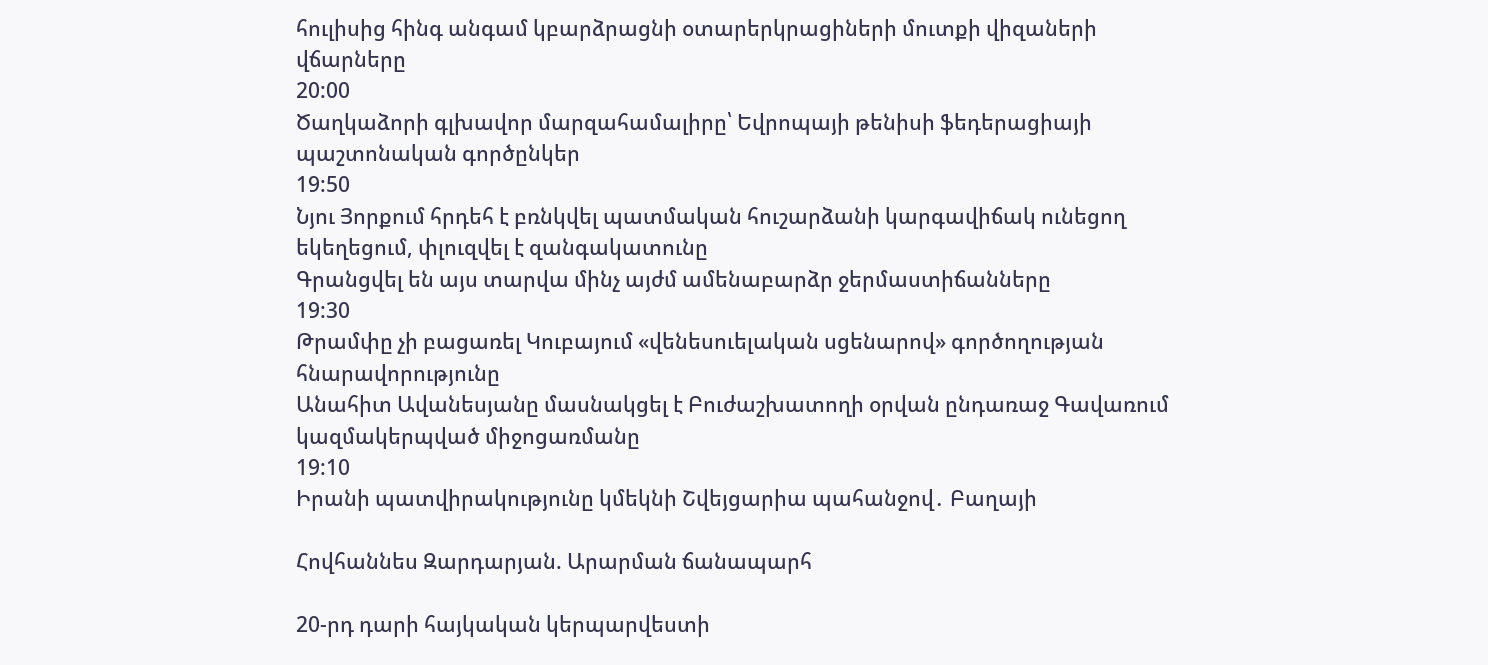հուլիսից հինգ անգամ կբարձրացնի օտարերկրացիների մուտքի վիզաների վճարները
20:00
Ծաղկաձորի գլխավոր մարզահամալիրը՝ Եվրոպայի թենիսի ֆեդերացիայի պաշտոնական գործընկեր
19:50
Նյու Յորքում հրդեհ է բռնկվել պատմական հուշարձանի կարգավիճակ ունեցող եկեղեցում, փլուզվել է զանգակատունը
Գրանցվել են այս տարվա մինչ այժմ ամենաբարձր ջերմաստիճանները
19:30
Թրամփը չի բացառել Կուբայում «վենեսուելական սցենարով» գործողության հնարավորությունը
Անահիտ Ավանեսյանը մասնակցել է Բուժաշխատողի օրվան ընդառաջ Գավառում կազմակերպված միջոցառմանը
19:10
Իրանի պատվիրակությունը կմեկնի Շվեյցարիա պահանջով․ Բաղայի

Հովհաննես Զարդարյան. Արարման ճանապարհ

20-րդ դարի հայկական կերպարվեստի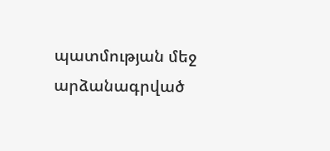պատմության մեջ արձանագրված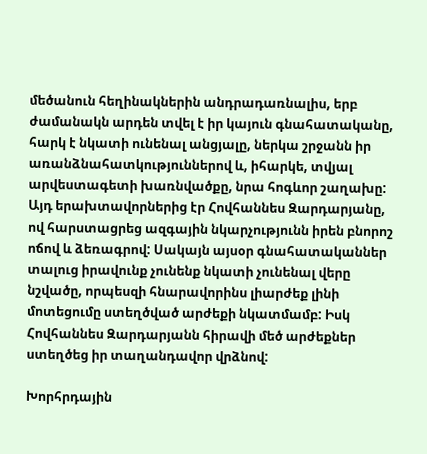մեծանուն հեղինակներին անդրադառնալիս, երբ ժամանակն արդեն տվել է իր կայուն գնահատականը, հարկ է նկատի ունենալ անցյալը, ներկա շրջանն իր առանձնահատկություններով և, իհարկե, տվյալ արվեստագետի խառնվածքը, նրա հոգևոր շաղախը: Այդ երախտավորներից էր Հովհաննես Զարդարյանը, ով հարստացրեց ազգային նկարչությունն իրեն բնորոշ ոճով և ձեռագրով: Սակայն այսօր գնահատականներ տալուց իրավունք չունենք նկատի չունենալ վերը նշվածը, որպեսզի հնարավորինս լիարժեք լինի մոտեցումը ստեղծված արժեքի նկատմամբ: Իսկ Հովհաննես Զարդարյանն հիրավի մեծ արժեքներ ստեղծեց իր տաղանդավոր վրձնով:

Խորհրդային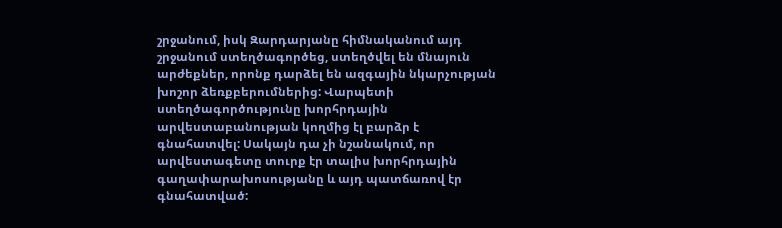շրջանում, իսկ Զարդարյանը հիմնականում այդ շրջանում ստեղծագործեց, ստեղծվել են մնայուն արժեքներ, որոնք դարձել են ազգային նկարչության խոշոր ձեռքբերումներից: Վարպետի ստեղծագործությունը խորհրդային արվեստաբանության կողմից էլ բարձր է գնահատվել: Սակայն դա չի նշանակում, որ արվեստագետը տուրք էր տալիս խորհրդային գաղափարախոսությանը և այդ պատճառով էր գնահատված: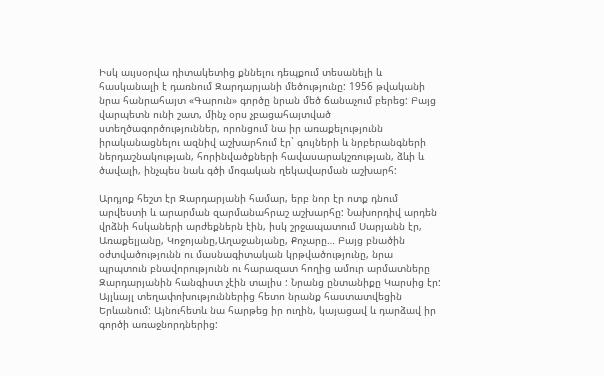Իսկ աւյսօրվա դիտակետից քննելու դեպքում տեսանելի և հասկանալի է դառնում Զարդարյանի մեծությունը: 1956 թվականի նրա հանրահայտ «Գարուն» գործը նրան մեծ ճանաչում բերեց: Բայց վարպետն ունի շատ, մինչ օրս չբացահայտված ստեղծագործություններ, որոնցում նա իր առաքելությունն իրականացնելու ազնիվ աշխարհում էր` գույների և նրբերանգների ներդաշնակության, հորինվածքների հավասարակշռության, ձևի և ծավալի, ինչպես նաև գծի մոգական ղեկավարման աշխարհ:

Արդյոք հեշտ էր Զարդարյանի համար, երբ նոր էր ոտք դնում արվեստի և արարման զարմանահրաշ աշխարհը: Նախորդիվ արդեն վրձնի հսկաների արժեքներն էին, իսկ շրջապատում Սարյանն էր, Առաքելյանը, Կոջոյանը,Աղաջանյանը, Քոչարը… Բայց բնածին օժտվածությունն ու մասնագիտական կրթվածությունը, նրա պրպտուն բնավորությունն ու հարազատ հողից ամուր արմատները Զարդարյանին հանգիստ չէին տալիս : Նրանց ընտանիքը Կարսից էր: Այլևայլ տեղափոխություններից հետո նրանք հաստատվեցին Երևանում: Այնուհետև նա հարթեց իր ուղին, կայացավ և դարձավ իր գործի առաջնորդներից: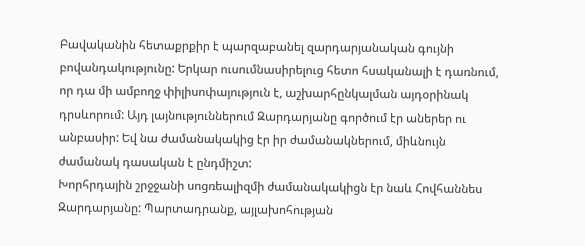Բավականին հետաքրքիր է պարզաբանել զարդարյանական գույնի բովանդակությունը: Երկար ուսումնասիրելուց հետո հսականալի է դառնում, որ դա մի ամբողջ փիլիսոփայություն է, աշխարհընկալման այդօրինակ դրսևորում: Այդ լայնություններում Զարդարյանը գործում էր աներեր ու անբասիր: Եվ նա ժամանակակից էր իր ժամանակներում, միևնույն ժամանակ դասական է ընդմիշտ:
Խորհրդային շրջջանի սոցռեալիզմի ժամանակակիցն էր նաև Հովհաննես Զարդարյանը: Պարտադրանք, այլախոհության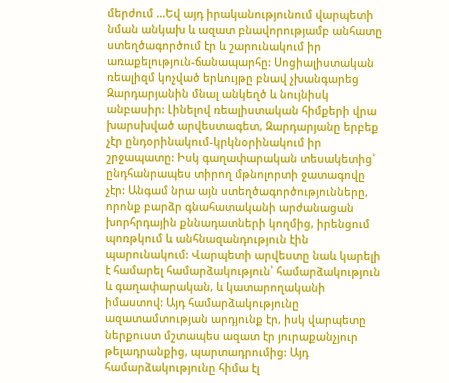մերժում …Եվ այդ իրականությունում վարպետի նման անկախ և ազատ բնավորությամբ անհատը ստեղծագործում էր և շարունակում իր առաքելություն-ճանապարհը: Սոցիալիստական ռեալիզմ կոչված երևույթը բնավ չխանգարեց Զարդարյանին մնալ անկեղծ և նույնիսկ անբասիր: Լինելով ռեալիստական հիմքերի վրա խարսխված արվեստագետ, Զարդարյանը երբեք չէր ընդօրինակում-կրկնօրինակում իր շրջապատը: Իսկ գաղափարական տեսակետից՝ ընդհանրապես տիրող մթնոլորտի ջատագովը չէր: Անգամ նրա այն ստեղծագործությունները, որոնք բարձր գնահատականի արժանացան խորհրդային քննադատների կողմից, իրենցում պոռթկում և անհնազանդություն էին պարունակում: Վարպետի արվեստը նաև կարելի է համարել համարձակություն՝ համարձակություն և գաղափարական, և կատարողականի իմաստով: Այդ համարձակությունը ազատամտության արդյունք էր, իսկ վարպետը ներքուստ մշտապես ազատ էր յուրաքանչյուր թելադրանքից, պարտադրումից: Այդ համարձակությունը հիմա էլ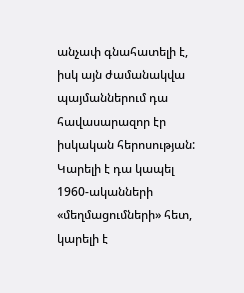անչափ գնահատելի է, իսկ այն ժամանակվա պայմաններում դա հավասարազոր էր իսկական հերոսության: Կարելի է դա կապել 1960-ականների «մեղմացումների» հետ, կարելի է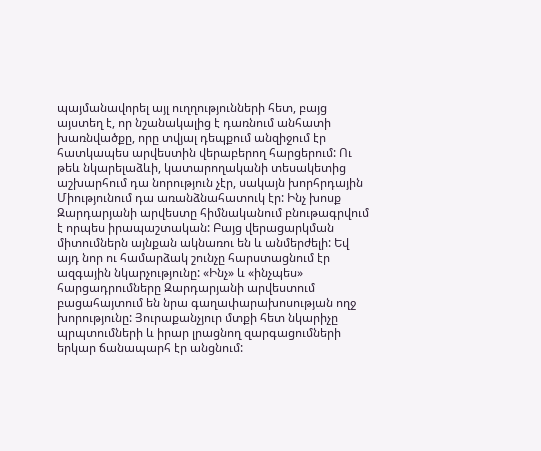պայմանավորել այլ ուղղությունների հետ, բայց այստեղ է, որ նշանակալից է դառնում անհատի խառնվածքը, որը տվյալ դեպքում անզիջում էր հատկապես արվեստին վերաբերող հարցերում: Ու թեև նկարելաձևի, կատարողականի տեսակետից աշխարհում դա նորություն չէր, սակայն խորհրդային Միությունում դա առանձնահատուկ էր: Ինչ խոսք Զարդարյանի արվեստը հիմնականում բնութագրվում է որպես իրապաշտական: Բայց վերացարկման միտումներն այնքան ակնառու են և անմերժելի: Եվ այդ նոր ու համարձակ շունչը հարստացնում էր ազգային նկարչությունը: «Ինչ» և «ինչպես» հարցադրումները Զարդարյանի արվեստում բացահայտում են նրա գաղափարախոսության ողջ խորությունը: Յուրաքանչյուր մտքի հետ նկարիչը պրպտումների և իրար լրացնող զարգացումների երկար ճանապարհ էր անցնում: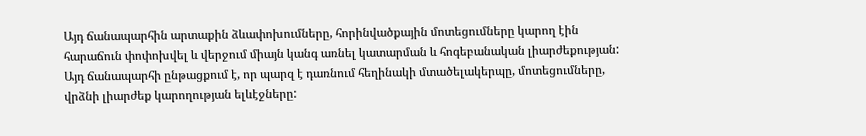Այդ ճանապարհին արտաքին ձևափոխումները, հորինվածքային մոտեցումները կարող էին հարաճուն փոփոխվել և վերջում միայն կանգ առնել կատարման և հոգեբանական լիարժեքության: Այդ ճանապարհի ընթացքում է, որ պարզ է դառնում հեղինակի մտածելակերպը, մոտեցումները, վրձնի լիարժեք կարողության ելևէջները: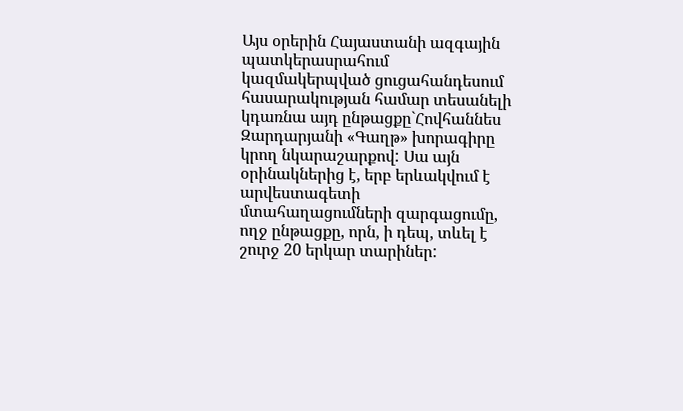Այս օրերին Հայաստանի ազգային պատկերասրահում կազմակերպված ցուցահանդեսում հասարակության համար տեսանելի կդառնա այդ ընթացքը`Հովհաննես Զարդարյանի «Գաղթ» խորագիրը կրող նկարաշարքով: Սա այն օրինակներից է, երբ երևակվում է արվեստագետի մտահաղացումների զարգացումը, ողջ ընթացքը, որն, ի դեպ, տևել է շուրջ 20 երկար տարիներ: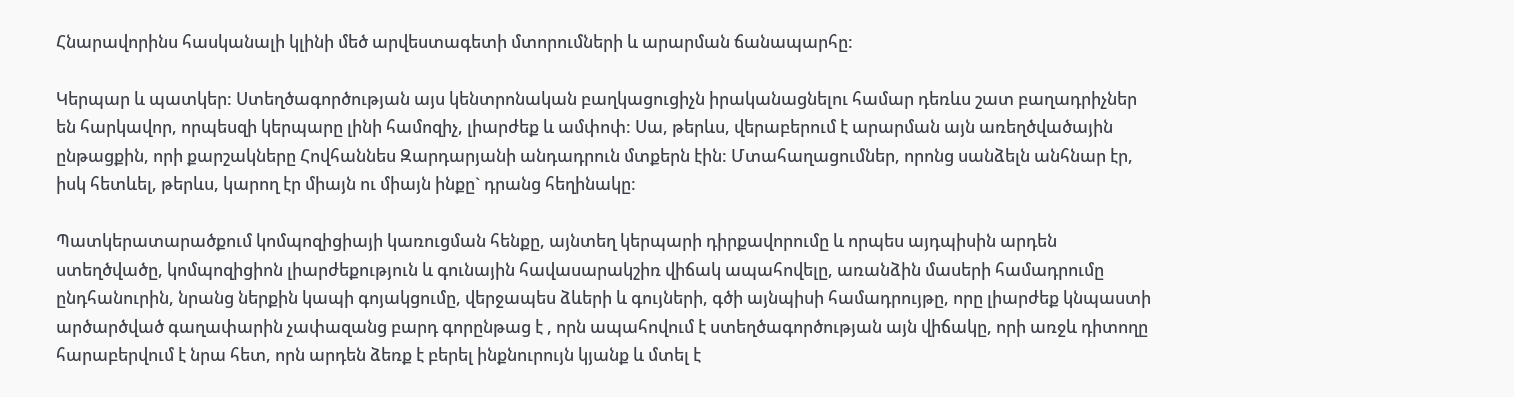Հնարավորինս հասկանալի կլինի մեծ արվեստագետի մտորումների և արարման ճանապարհը:

Կերպար և պատկեր: Ստեղծագործության այս կենտրոնական բաղկացուցիչն իրականացնելու համար դեռևս շատ բաղադրիչներ են հարկավոր, որպեսզի կերպարը լինի համոզիչ, լիարժեք և ամփոփ: Սա, թերևս, վերաբերում է արարման այն առեղծվածային ընթացքին, որի քարշակները Հովհաննես Զարդարյանի անդադրուն մտքերն էին: Մտահաղացումներ, որոնց սանձելն անհնար էր, իսկ հետևել, թերևս, կարող էր միայն ու միայն ինքը` դրանց հեղինակը:

Պատկերատարածքում կոմպոզիցիայի կառուցման հենքը, այնտեղ կերպարի դիրքավորումը և որպես այդպիսին արդեն ստեղծվածը, կոմպոզիցիոն լիարժեքություն և գունային հավասարակշիռ վիճակ ապահովելը, առանձին մասերի համադրումը ընդհանուրին, նրանց ներքին կապի գոյակցումը, վերջապես ձևերի և գույների, գծի այնպիսի համադրույթը, որը լիարժեք կնպաստի արծարծված գաղափարին չափազանց բարդ գորընթաց է , որն ապահովում է ստեղծագործության այն վիճակը, որի առջև դիտողը հարաբերվում է նրա հետ, որն արդեն ձեռք է բերել ինքնուրույն կյանք և մտել է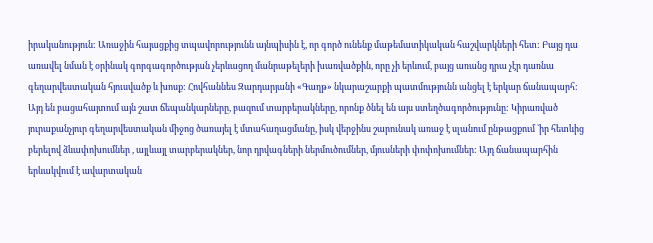իրականություն: Առաջին հայացքից տպավորությունն այնպիսին է, որ գործ ունենք մաթեմատիկական հաշվարկների հետ: Բայց դա առավել նման է օրինակ գորգագործության չերևացող մանրաթելերի խառվածքին, որը չի երևում, բայց առանց դրա չէր դառնա գեղարվեստական հյուսվածք և խոսք: Հովհաննես Զարդարյանի «Գաղթ» նկարաշարքի պատմությունն անցել է երկար ճանապարհ: Այդ են բացահայտում այն շատ ճեպանկարները, բազում տարբերակները, որոնք ծնել են այս ստեղծագործությունը: Կիրառված յուրաքանչյուր գեղարվեստական միջոց ծառայել է մտահաղացմանը, իսկ վերջինս շարունակ առաջ է սլանում ընթացքում `իր հետևից բերելով ձևափոխումներ , այլևայլ տարբերակներ, նոր դրվագների ներմուծումներ, մյուսների փոփոխումներ: Այդ ճանապարհին երևակվում է ավարտական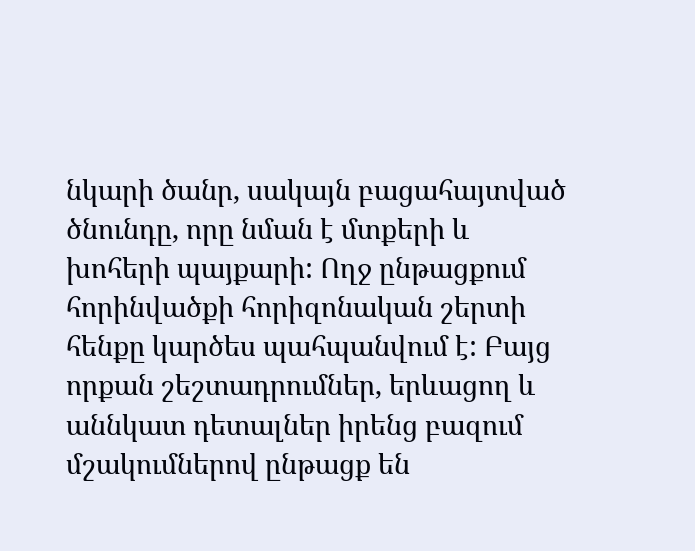նկարի ծանր, սակայն բացահայտված ծնունդը, որը նման է մտքերի և խոհերի պայքարի: Ողջ ընթացքում հորինվածքի հորիզոնական շերտի հենքը կարծես պահպանվում է: Բայց որքան շեշտադրումներ, երևացող և աննկատ դետալներ իրենց բազում մշակումներով ընթացք են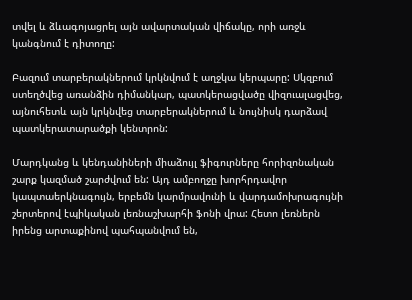տվել և ձևագոյացրել այն ավարտական վիճակը, որի առջև կանգնում է դիտողը:

Բազում տարբերակներում կրկնվում է աղջկա կերպարը: Սկզբում ստեղծվեց առանձին դիմանկար, պատկերացվածը վիզուալացվեց, այնուհետև այն կրկնվեց տարբերակներում և նույնիսկ դարձավ պատկերատարածքի կենտրոն:

Մարդկանց և կենդանիների միաձույլ ֆիգուրները հորիզոնական շարք կազմած շարժվում են: Այդ ամբողջը խորհրդավոր կապտաերկնագույն, երբեմն կարմրավունի և վարդամոխրագույնի շերտերով էպիկական լեռնաշխարհի ֆոնի վրա: Հետո լեռներն իրենց արտաքինով պահպանվում են,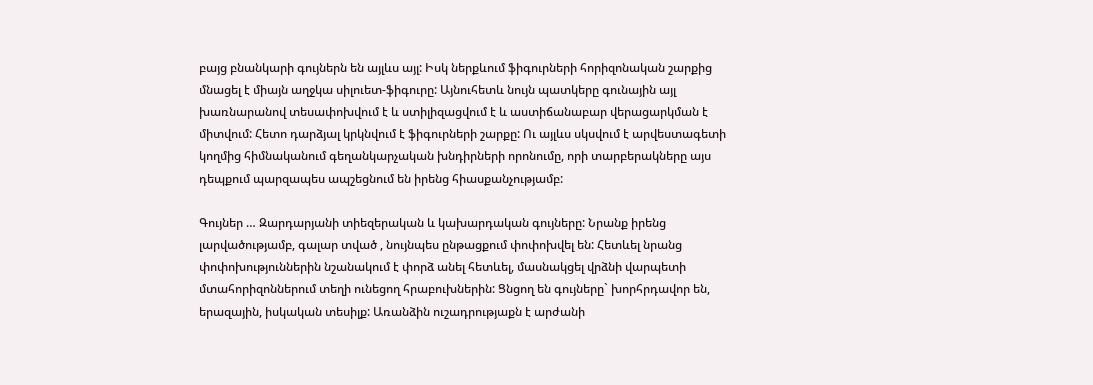բայց բնանկարի գույներն են այլևս այլ: Իսկ ներքևում ֆիգուրների հորիզոնական շարքից մնացել է միայն աղջկա սիլուետ-ֆիգուրը: Այնուհետև նույն պատկերը գունային այլ խառնարանով տեսափոխվում է և ստիլիզացվում է և աստիճանաբար վերացարկման է միտվում: Հետո դարձյալ կրկնվում է ֆիգուրների շարքը: Ու այլևս սկսվում է արվեստագետի կողմից հիմնականում գեղանկարչական խնդիրների որոնումը, որի տարբերակները այս դեպքում պարզապես ապշեցնում են իրենց հիասքանչությամբ:

Գույներ … Զարդարյանի տիեզերական և կախարդական գույները: Նրանք իրենց լարվածությամբ, գալար տված , նույնպես ընթացքում փոփոխվել են: Հետևել նրանց փոփոխություններին նշանակում է փորձ անել հետևել, մասնակցել վրձնի վարպետի մտահորիզոններում տեղի ունեցող հրաբուխներին: Ցնցող են գույները` խորհրդավոր են, երազային, իսկական տեսիլք: Առանձին ուշադրությաքն է արժանի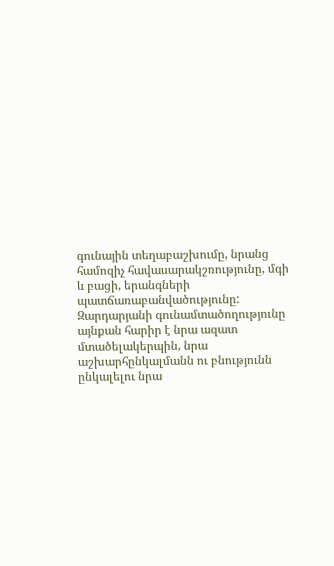գունային տեղաբաշխումը, նրանց համոզիչ հավասարակշռությունը, մգի և բացի, երանգների պատճառաբանվածությունը: Զարդարյանի գունամտածողությունը այնքան հարիր է նրա ազատ մտածելակերպին, նրա աշխարհընկալմանն ու բնությունն ընկալելու նրա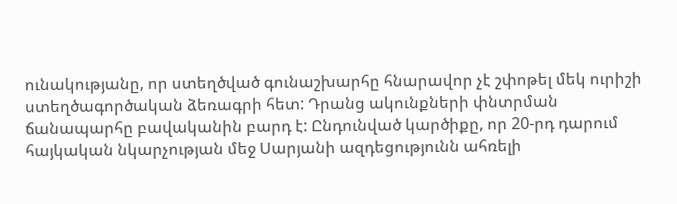ունակությանը, որ ստեղծված գունաշխարհը հնարավոր չէ շփոթել մեկ ուրիշի ստեղծագործական ձեռագրի հետ: Դրանց ակունքների փնտրման ճանապարհը բավականին բարդ է: Ընդունված կարծիքը, որ 20-րդ դարում հայկական նկարչության մեջ Սարյանի ազդեցությունն ահռելի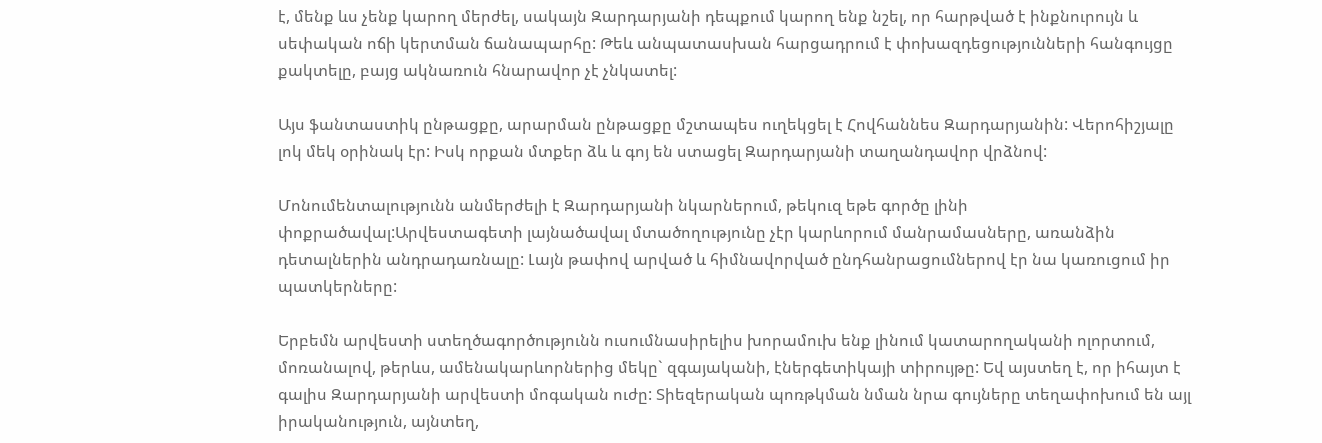է, մենք ևս չենք կարող մերժել, սակայն Զարդարյանի դեպքում կարող ենք նշել, որ հարթված է ինքնուրույն և սեփական ոճի կերտման ճանապարհը: Թեև անպատասխան հարցադրում է փոխազդեցությունների հանգույցը քակտելը, բայց ակնառուն հնարավոր չէ չնկատել:

Այս ֆանտաստիկ ընթացքը, արարման ընթացքը մշտապես ուղեկցել է Հովհաննես Զարդարյանին: Վերոհիշյալը լոկ մեկ օրինակ էր: Իսկ որքան մտքեր ձև և գոյ են ստացել Զարդարյանի տաղանդավոր վրձնով:

Մոնումենտալությունն անմերժելի է Զարդարյանի նկարներում, թեկուզ եթե գործը լինի փոքրածավալ:Արվեստագետի լայնածավալ մտածողությունը չէր կարևորում մանրամասները, առանձին դետալներին անդրադառնալը: Լայն թափով արված և հիմնավորված ընդհանրացումներով էր նա կառուցում իր պատկերները:

Երբեմն արվեստի ստեղծագործությունն ուսումնասիրելիս խորամուխ ենք լինում կատարողականի ոլորտում, մոռանալով, թերևս, ամենակարևորներից մեկը` զգայականի, էներգետիկայի տիրույթը: Եվ այստեղ է, որ իհայտ է գալիս Զարդարյանի արվեստի մոգական ուժը: Տիեզերական պոռթկման նման նրա գույները տեղափոխում են այլ իրականություն, այնտեղ,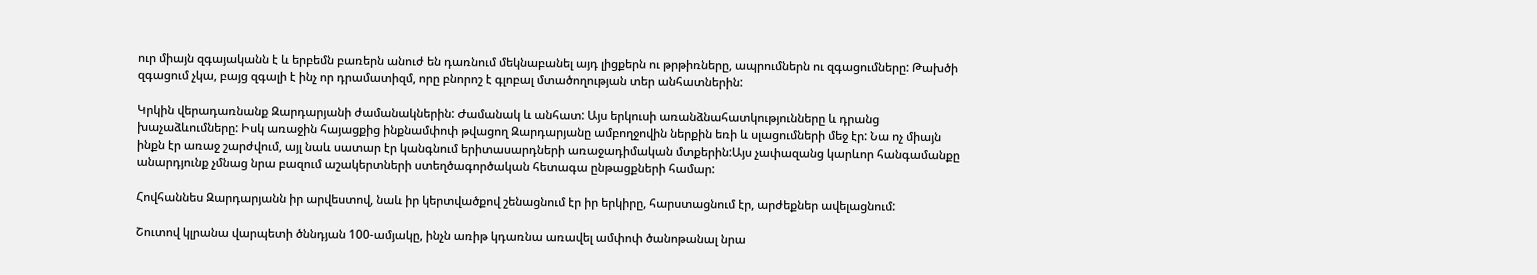ուր միայն զգայականն է և երբեմն բառերն անուժ են դառնում մեկնաբանել այդ լիցքերն ու թրթիռները, ապրումներն ու զգացումները: Թախծի զգացում չկա, բայց զգալի է ինչ որ դրամատիզմ, որը բնորոշ է գլոբալ մտածողության տեր անհատներին:

Կրկին վերադառնանք Զարդարյանի ժամանակներին: Ժամանակ և անհատ: Այս երկուսի առանձնահատկությունները և դրանց խաչաձևումները: Իսկ առաջին հայացքից ինքնամփոփ թվացող Զարդարյանը ամբողջովին ներքին եռի և սլացումների մեջ էր: Նա ոչ միայն ինքն էր առաջ շարժվում, այլ նաև սատար էր կանգնում երիտասարդների առաջադիմական մտքերին:Այս չափազանց կարևոր հանգամանքը անարդյունք չմնաց նրա բազում աշակերտների ստեղծագործական հետագա ընթացքների համար:

Հովհաննես Զարդարյանն իր արվեստով, նաև իր կերտվածքով շենացնում էր իր երկիրը, հարստացնում էր, արժեքներ ավելացնում:

Շուտով կլրանա վարպետի ծննդյան 100-ամյակը, ինչն առիթ կդառնա առավել ամփոփ ծանոթանալ նրա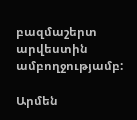բազմաշերտ արվեստին ամբողջությամբ:

Արմեն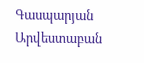Գասպարյան
Արվեստաբան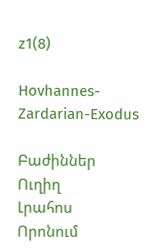z1(8)

Hovhannes-Zardarian-Exodus

Բաժիններ
Ուղիղ
Լրահոս
Որոնում